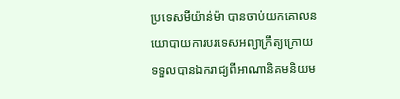ប្រទេសមីយ៉ាន់ម៉ា បានចាប់យកគោលនយោបាយការបរទេសអព្យាក្រឹត្យក្រោយទទួលបានឯករាជ្យពីអាណានិគមនិយម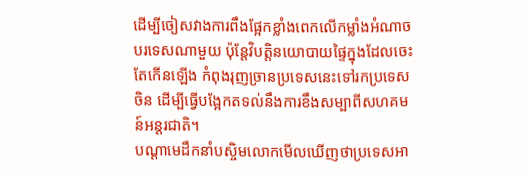ដើម្បីចៀសវាងការពឹងផ្អែកខ្លាំងពេកលើកម្លាំងអំណាចបរទេសណាមួយ ប៉ុន្តែវិបត្តិនយោបាយផ្ទៃក្នុងដែលចេះតែកើនឡើង កំពុងរុញច្រានប្រទេសនេះទៅរកប្រទេសចិន ដើម្បីធ្វើបង្អែកតទល់នឹងការខឹងសម្បាពីសហគមន៍អន្តរជាតិ។
បណ្ដាមេដឹកនាំបស្ចិមលោកមើលឃើញថាប្រទេសអា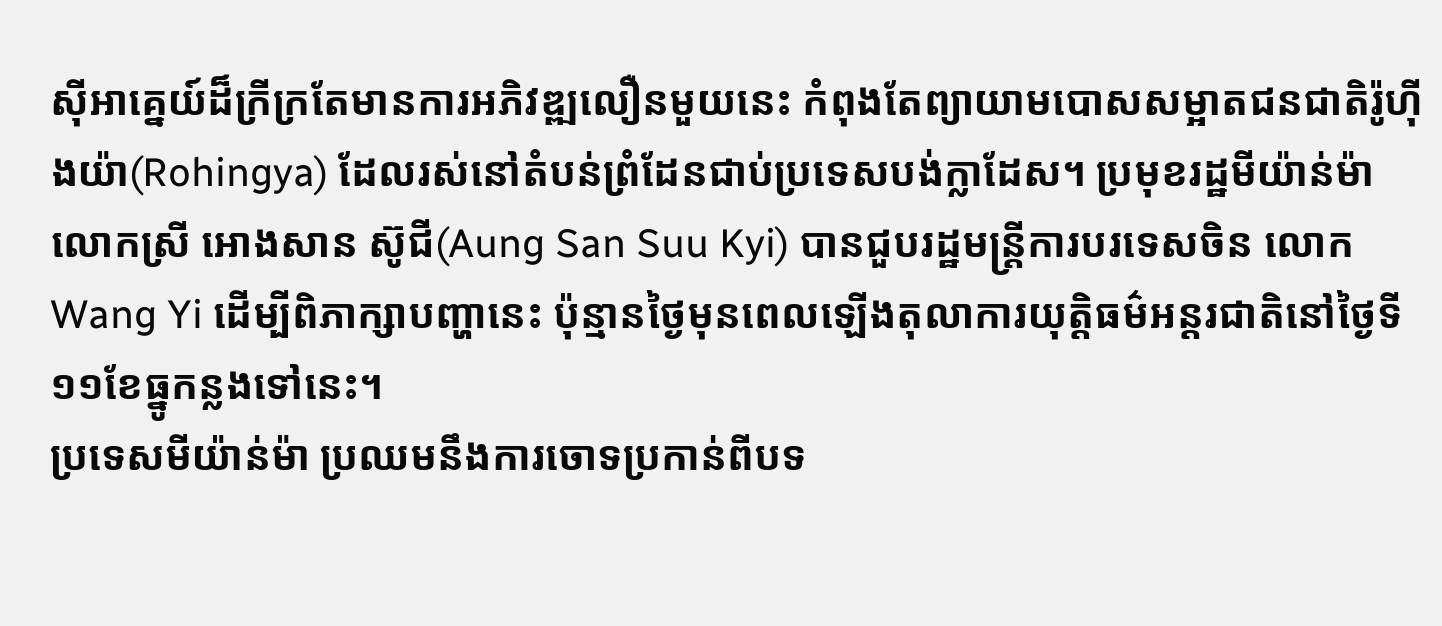ស៊ីអាគ្នេយ៍ដ៏ក្រីក្រតែមានការអភិវឌ្ឍលឿនមួយនេះ កំពុងតែព្យាយាមបោសសម្អាតជនជាតិរ៉ូហ៊ីងយ៉ា(Rohingya) ដែលរស់នៅតំបន់ព្រំដែនជាប់ប្រទេសបង់ក្លាដែស។ ប្រមុខរដ្ឋមីយ៉ាន់ម៉ា លោកស្រី អោងសាន ស៊ូជី(Aung San Suu Kyi) បានជួបរដ្ឋមន្ត្រីការបរទេសចិន លោក Wang Yi ដើម្បីពិភាក្សាបញ្ហានេះ ប៉ុន្មានថ្ងៃមុនពេលឡើងតុលាការយុត្តិធម៌អន្តរជាតិនៅថ្ងៃទី១១ខែធ្នូកន្លងទៅនេះ។
ប្រទេសមីយ៉ាន់ម៉ា ប្រឈមនឹងការចោទប្រកាន់ពីបទ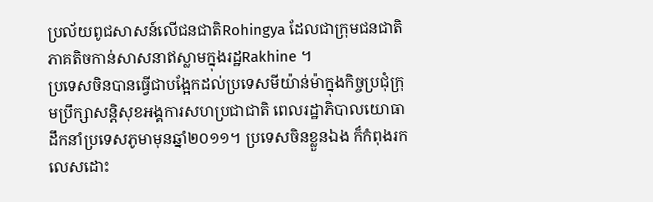ប្រល័យពូជសាសន៍លើជនជាតិRohingya ដែលជាក្រុមជនជាតិភាគតិចកាន់សាសនាឥស្លាមក្នុងរដ្ឋRakhine ។
ប្រទេសចិនបានធ្វើជាបង្អែកដល់ប្រទេសមីយ៉ាន់ម៉ាក្នុងកិច្ចប្រជុំក្រុមប្រឹក្សាសន្តិសុខអង្គការសហប្រជាជាតិ ពេលរដ្ឋាភិបាលយោធាដឹកនាំប្រទេសភូមាមុនឆ្នាំ២០១១។ ប្រទេសចិនខ្លួនឯង ក៏កំពុងរកលេសដោះ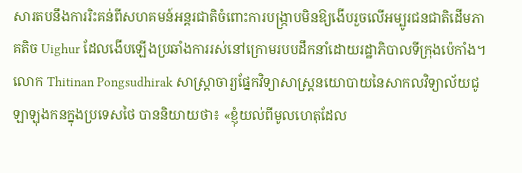សារតបនឹងការរិះគន់ពីសហគមន៍អន្តរជាតិចំពោះការបង្ក្រាបមិនឱ្យងើបរួចលើអម្បូរជនជាតិដើមភាគតិច Uighur ដែលងើបឡើងប្រឆាំងការរស់នៅក្រោមរបបដឹកនាំដោយរដ្ឋាភិបាលទីក្រុងប៉េកាំង។
លោក Thitinan Pongsudhirak សាស្ត្រាចារ្យផ្នែកវិទ្យាសាស្ត្រនយោបាយនៃសាកលវិទ្យាល័យជូឡាឡុងកនក្នុងប្រទេសថៃ បាននិយាយថា៖ «ខ្ញុំយល់ពីមូលហេតុដែល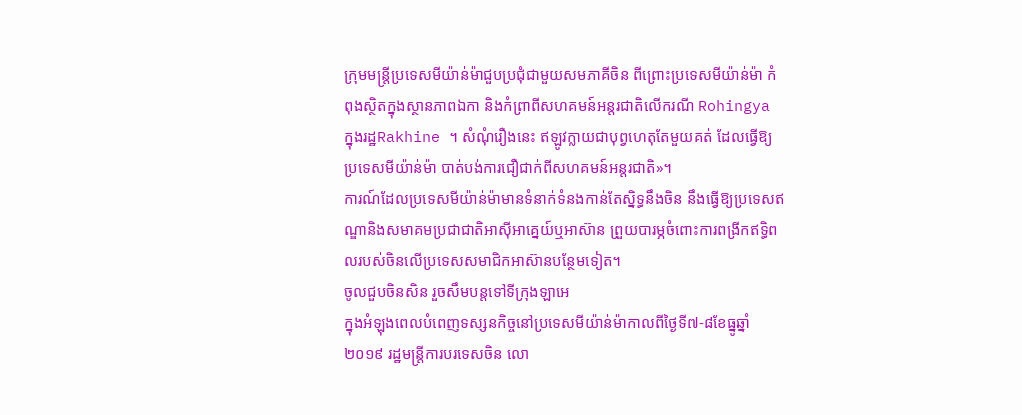ក្រុមមន្ត្រីប្រទេសមីយ៉ាន់ម៉ាជួបប្រជុំជាមួយសមភាគីចិន ពីព្រោះប្រទេសមីយ៉ាន់ម៉ា កំពុងស្ថិតក្នុងស្ថានភាពឯកា និងកំព្រាពីសហគមន៍អន្តរជាតិលើករណី Rohingya ក្នុងរដ្ឋRakhine ។ សំណុំរឿងនេះ ឥឡូវក្លាយជាបុព្វហេតុតែមួយគត់ ដែលធ្វើឱ្យប្រទេសមីយ៉ាន់ម៉ា បាត់បង់ការជឿជាក់ពីសហគមន៍អន្តរជាតិ»។
ការណ៍ដែលប្រទេសមីយ៉ាន់ម៉ាមានទំនាក់ទំនងកាន់តែស្និទ្ធនឹងចិន នឹងធ្វើឱ្យប្រទេសឥណ្ឌានិងសមាគមប្រជាជាតិអាស៊ីអាគ្នេយ៍ឬអាស៊ាន ព្រួយបារម្ភចំពោះការពង្រីកឥទ្ធិពលរបស់ចិនលើប្រទេសសមាជិកអាស៊ានបន្ថែមទៀត។
ចូលជួបចិនសិន រួចសឹមបន្តទៅទីក្រុងឡាអេ
ក្នុងអំឡុងពេលបំពេញទស្សនកិច្ចនៅប្រទេសមីយ៉ាន់ម៉ាកាលពីថ្ងៃទី៧-៨ខែធ្នូឆ្នាំ២០១៩ រដ្ឋមន្ត្រីការបរទេសចិន លោ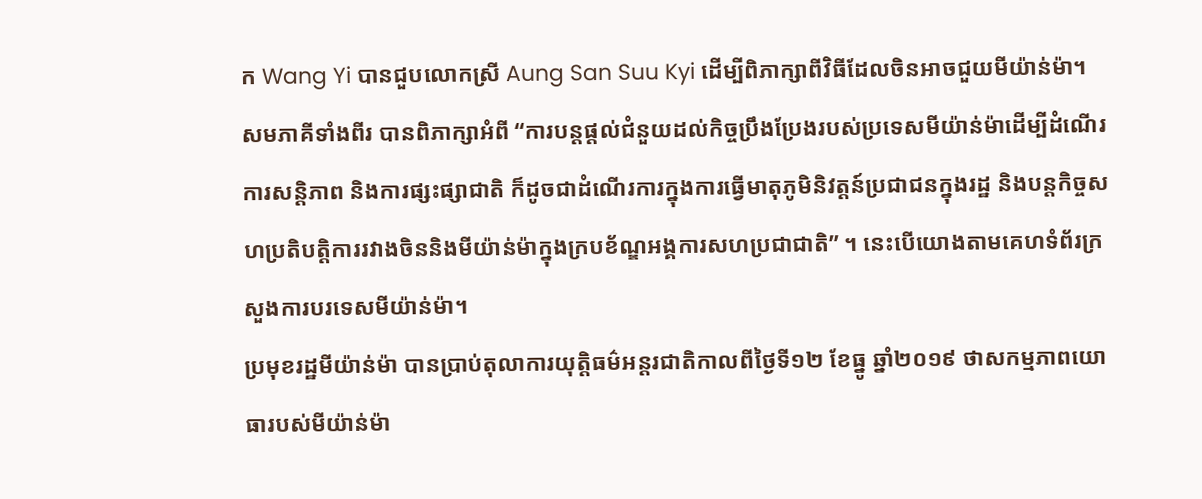ក Wang Yi បានជួបលោកស្រី Aung San Suu Kyi ដើម្បីពិភាក្សាពីវិធីដែលចិនអាចជួយមីយ៉ាន់ម៉ា។
សមភាគីទាំងពីរ បានពិភាក្សាអំពី “ការបន្តផ្ដល់ជំនួយដល់កិច្ចប្រឹងប្រែងរបស់ប្រទេសមីយ៉ាន់ម៉ាដើម្បីដំណើរការសន្តិភាព និងការផ្សះផ្សាជាតិ ក៏ដូចជាដំណើរការក្នុងការធ្វើមាតុភូមិនិវត្តន៍ប្រជាជនក្នុងរដ្ឋ និងបន្តកិច្ចសហប្រតិបត្តិការរវាងចិននិងមីយ៉ាន់ម៉ាក្នុងក្របខ័ណ្ឌអង្គការសហប្រជាជាតិ” ។ នេះបើយោងតាមគេហទំព័រក្រសួងការបរទេសមីយ៉ាន់ម៉ា។
ប្រមុខរដ្ឋមីយ៉ាន់ម៉ា បានប្រាប់តុលាការយុត្តិធម៌អន្តរជាតិកាលពីថ្ងៃទី១២ ខែធ្នូ ឆ្នាំ២០១៩ ថាសកម្មភាពយោធារបស់មីយ៉ាន់ម៉ា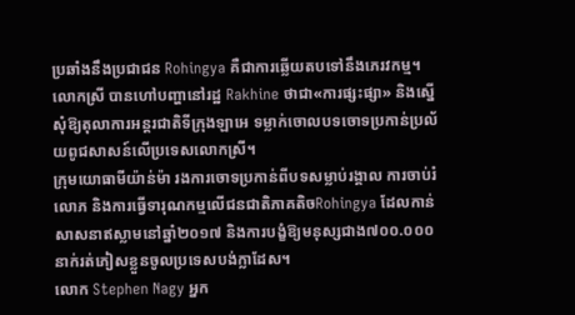ប្រឆាំងនឹងប្រជាជន Rohingya គឺជាការឆ្លើយតបទៅនឹងភេរវកម្ម។ លោកស្រី បានហៅបញ្ហានៅរដ្ឋ Rakhine ថាជា«ការផ្សះផ្សា» និងស្នើសុំឱ្យតុលាការអន្តរជាតិទីក្រុងឡាអេ ទម្លាក់ចោលបទចោទប្រកាន់ប្រល័យពូជសាសន៍លើប្រទេសលោកស្រី។
ក្រុមយោធាមីយ៉ាន់ម៉ា រងការចោទប្រកាន់ពីបទសម្លាប់រង្គាល ការចាប់រំលោភ និងការធ្វើទារុណកម្មលើជនជាតិភាគតិចRohingya ដែលកាន់សាសនាឥស្លាមនៅឆ្នាំ២០១៧ និងការបង្ខំឱ្យមនុស្សជាង៧០០.០០០នាក់រត់ភៀសខ្លួនចូលប្រទេសបង់ក្លាដែស។
លោក Stephen Nagy អ្នក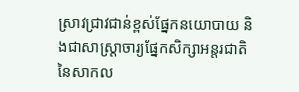ស្រាវជ្រាវជាន់ខ្ពស់ផ្នែកនយោបាយ និងជាសាស្ត្រាចារ្យផ្នែកសិក្សាអន្តរជាតិនៃសាកល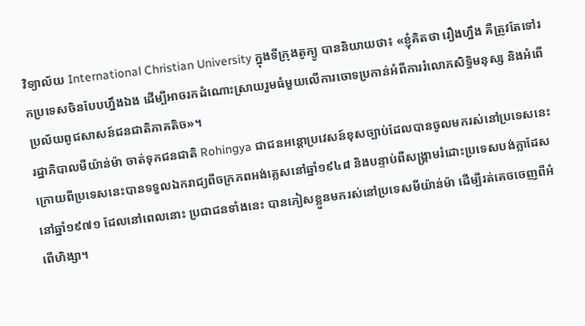វិទ្យាល័យ International Christian University ក្នុងទីក្រុងតូក្យូ បាននិយាយថា៖ «ខ្ញុំគិតថា រឿងហ្នឹង គឺត្រូវតែទៅរកប្រទេសចិនបែបហ្នឹងឯង ដើម្បីអាចរកដំណោះស្រាយរួមធំមួយលើការចោទប្រកាន់អំពីការរំលោភសិទ្ធិមនុស្ស និងអំពើប្រល័យពូជសាសន៍ជនជាតិភាគតិច»។
រដ្ឋាភិបាលមីយ៉ាន់ម៉ា ចាត់ទុកជនជាតិ Rohingya ជាជនអន្តោប្រវេសន៍ខុសច្បាប់ដែលបានចូលមករស់នៅប្រទេសនេះ ក្រោយពីប្រទេសនេះបានទទួលឯករាជ្យពីចក្រភពអង់គ្លេសនៅឆ្នាំ១៩៤៨ និងបន្ទាប់ពីសង្គ្រាមរំដោះប្រទេសបង់ក្លាដែសនៅឆ្នាំ១៩៧១ ដែលនៅពេលនោះ ប្រជាជនទាំងនេះ បានភៀសខ្លួនមករស់នៅប្រទេសមីយ៉ាន់ម៉ា ដើម្បីរត់គេចចេញពីអំពើហិង្សា។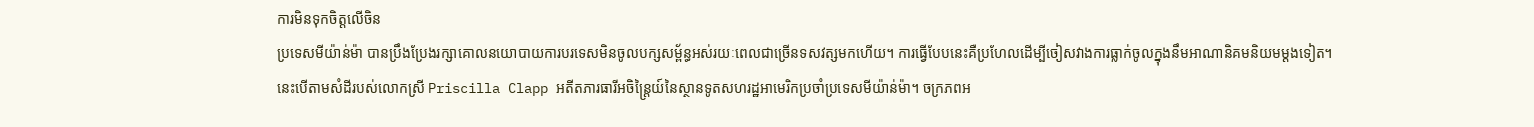ការមិនទុកចិត្តលើចិន
ប្រទេសមីយ៉ាន់ម៉ា បានប្រឹងប្រែងរក្សាគោលនយោបាយការបរទេសមិនចូលបក្សសម្ព័ន្ធអស់រយៈពេលជាច្រើនទសវត្សមកហើយ។ ការធ្វើបែបនេះគឺប្រហែលដើម្បីចៀសវាងការធ្លាក់ចូលក្នុងនឹមអាណានិគមនិយមម្ដងទៀត។ នេះបើតាមសំដីរបស់លោកស្រី Priscilla Clapp អតីតភារធារីអចិន្ត្រៃយ៍នៃស្ថានទូតសហរដ្ឋអាមេរិកប្រចាំប្រទេសមីយ៉ាន់ម៉ា។ ចក្រភពអ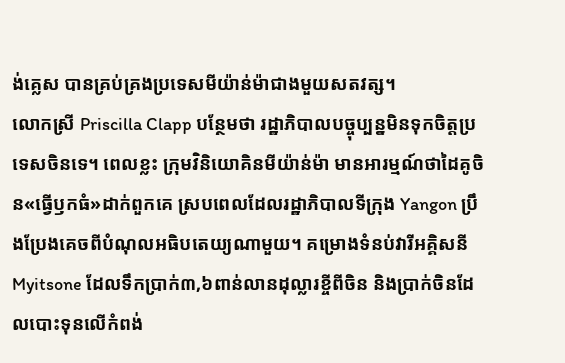ង់គ្លេស បានគ្រប់គ្រងប្រទេសមីយ៉ាន់ម៉ាជាងមួយសតវត្ស។
លោកស្រី Priscilla Clapp បន្ថែមថា រដ្ឋាភិបាលបច្ចុប្បន្នមិនទុកចិត្តប្រទេសចិនទេ។ ពេលខ្លះ ក្រុមវិនិយោគិនមីយ៉ាន់ម៉ា មានអារម្មណ៍ថាដៃគូចិន«ធ្វើឫកធំ»ដាក់ពួកគេ ស្របពេលដែលរដ្ឋាភិបាលទីក្រុង Yangon ប្រឹងប្រែងគេចពីបំណុលអធិបតេយ្យណាមួយ។ គម្រោងទំនប់វារីអគ្គិសនី Myitsone ដែលទឹកប្រាក់៣,៦ពាន់លានដុល្លារខ្ចីពីចិន និងប្រាក់ចិនដែលបោះទុនលើកំពង់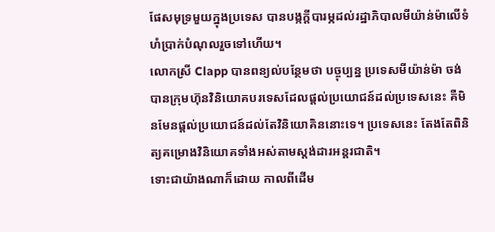ផែសមុទ្រមួយក្នុងប្រទេស បានបង្កក្ដីបារម្ភដល់រដ្ឋាភិបាលមីយ៉ាន់ម៉ាលើទំហំប្រាក់បំណុលរួចទៅហើយ។
លោកស្រី Clapp បានពន្យល់បន្ថែមថា បច្ចុប្បន្ន ប្រទេសមីយ៉ាន់ម៉ា ចង់បានក្រុមហ៊ុនវិនិយោគបរទេសដែលផ្ដល់ប្រយោជន៍ដល់ប្រទេសនេះ គឺមិនមែនផ្ដល់ប្រយោជន៍ដល់តែវិនិយោគិននោះទេ។ ប្រទេសនេះ តែងតែពិនិត្យគម្រោងវិនិយោគទាំងអស់តាមស្តង់ដារអន្តរជាតិ។
ទោះជាយ៉ាងណាក៏ដោយ កាលពីដើម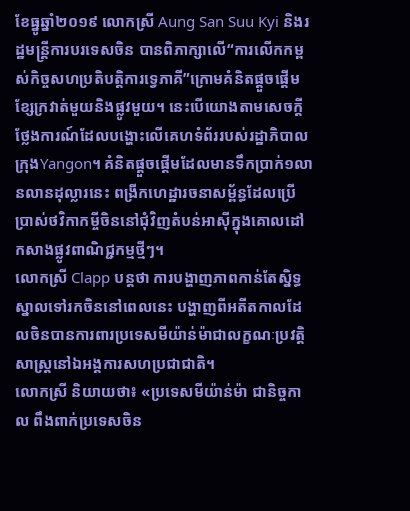ខែធ្នូឆ្នាំ២០១៩ លោកស្រី Aung San Suu Kyi និងរដ្ឋមន្រ្តីការបរទេសចិន បានពិភាក្សាលើ“ការលើកកម្ពស់កិច្ចសហប្រតិបត្តិការទ្វេភាគី”ក្រោមគំនិតផ្ដួចផ្ដើមខ្សែក្រវាត់មួយនិងផ្លូវមួយ។ នេះបើយោងតាមសេចក្ដីថ្លែងការណ៍ដែលបង្ហោះលើគេហទំព័ររបស់រដ្ឋាភិបាលក្រុងYangon។ គំនិតផ្ដួចផ្ដើមដែលមានទឹកប្រាក់១លានលានដុល្លារនេះ ពង្រីកហេដ្ឋារចនាសម្ព័ន្ធដែលប្រើប្រាស់ថវិកាកម្ចីចិននៅជុំវិញតំបន់អាស៊ីក្នុងគោលដៅកសាងផ្លូវពាណិជ្ជកម្មថ្មីៗ។
លោកស្រី Clapp បន្តថា ការបង្ហាញភាពកាន់តែស្និទ្ធស្នាលទៅរកចិននៅពេលនេះ បង្ហាញពីអតីតកាលដែលចិនបានការពារប្រទេសមីយ៉ាន់ម៉ាជាលក្ខណៈប្រវត្តិសាស្ត្រនៅឯអង្គការសហប្រជាជាតិ។
លោកស្រី និយាយថា៖ «ប្រទេសមីយ៉ាន់ម៉ា ជានិច្ចកាល ពឹងពាក់ប្រទេសចិន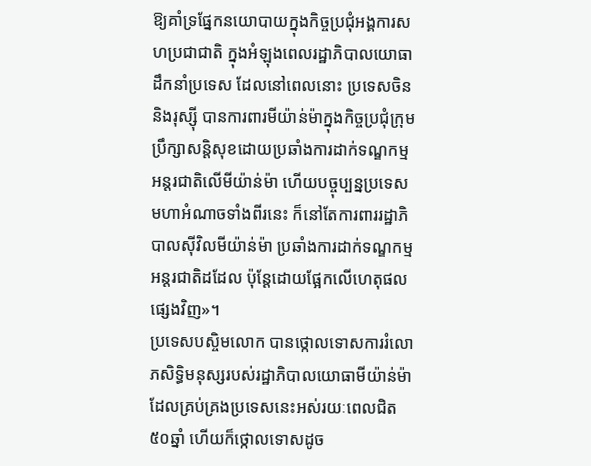ឱ្យគាំទ្រផ្នែកនយោបាយក្នុងកិច្ចប្រជុំអង្គការសហប្រជាជាតិ ក្នុងអំឡុងពេលរដ្ឋាភិបាលយោធាដឹកនាំប្រទេស ដែលនៅពេលនោះ ប្រទេសចិន និងរុស្ស៊ី បានការពារមីយ៉ាន់ម៉ាក្នុងកិច្ចប្រជុំក្រុមប្រឹក្សាសន្តិសុខដោយប្រឆាំងការដាក់ទណ្ឌកម្មអន្តរជាតិលើមីយ៉ាន់ម៉ា ហើយបច្ចុប្បន្នប្រទេសមហាអំណាចទាំងពីរនេះ ក៏នៅតែការពាររដ្ឋាភិបាលស៊ីវិលមីយ៉ាន់ម៉ា ប្រឆាំងការដាក់ទណ្ឌកម្មអន្តរជាតិដដែល ប៉ុន្តែដោយផ្អែកលើហេតុផលផ្សេងវិញ»។
ប្រទេសបស្ចិមលោក បានថ្កោលទោសការរំលោភសិទ្ធិមនុស្សរបស់រដ្ឋាភិបាលយោធាមីយ៉ាន់ម៉ាដែលគ្រប់គ្រងប្រទេសនេះអស់រយៈពេលជិត៥០ឆ្នាំ ហើយក៏ថ្កោលទោសដូច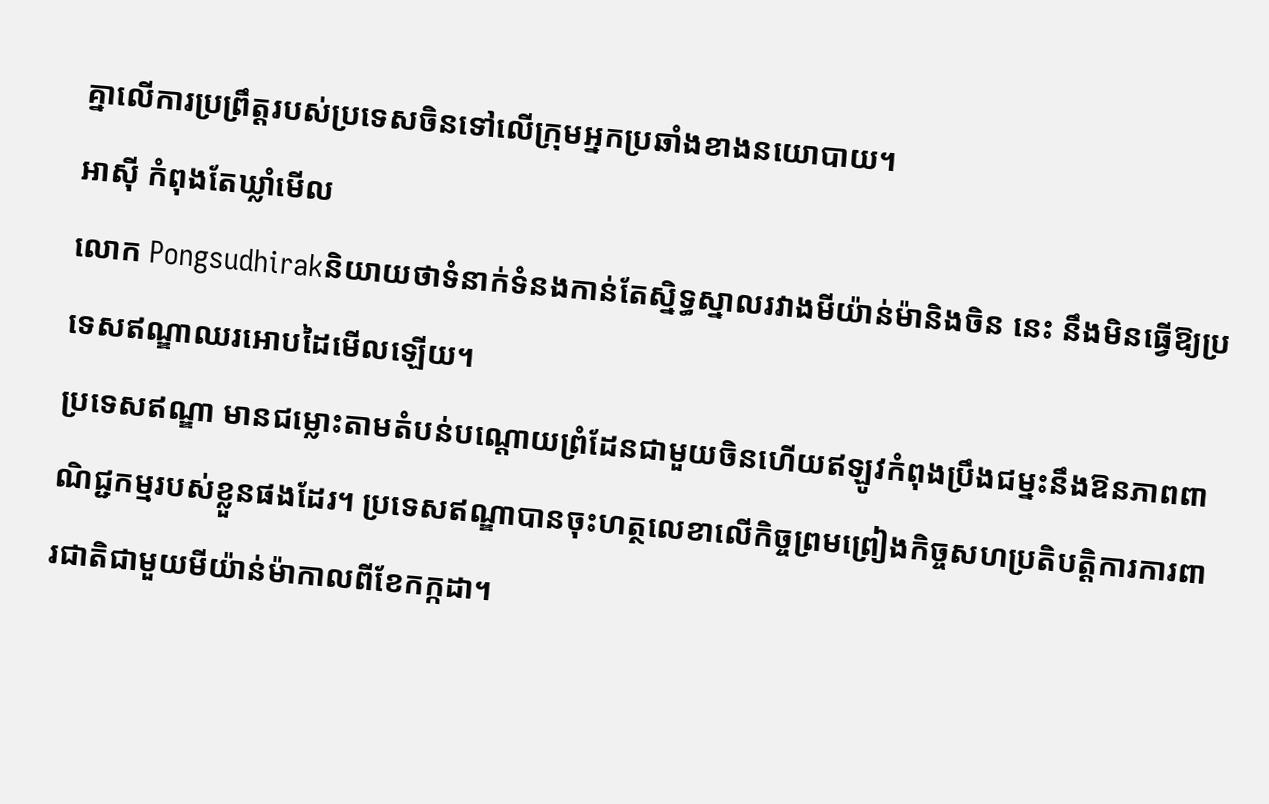គ្នាលើការប្រព្រឹត្តរបស់ប្រទេសចិនទៅលើក្រុមអ្នកប្រឆាំងខាងនយោបាយ។
អាស៊ី កំពុងតែឃ្លាំមើល
លោក Pongsudhirakនិយាយថាទំនាក់ទំនងកាន់តែស្និទ្ធស្នាលរវាងមីយ៉ាន់ម៉ានិងចិន នេះ នឹងមិនធ្វើឱ្យប្រទេសឥណ្ឌាឈរអោបដៃមើលឡើយ។
ប្រទេសឥណ្ឌា មានជម្លោះតាមតំបន់បណ្ដោយព្រំដែនជាមួយចិនហើយឥឡូវកំពុងប្រឹងជម្នះនឹងឱនភាពពាណិជ្ជកម្មរបស់ខ្លួនផងដែរ។ ប្រទេសឥណ្ឌាបានចុះហត្ថលេខាលើកិច្ចព្រមព្រៀងកិច្ចសហប្រតិបត្តិការការពារជាតិជាមួយមីយ៉ាន់ម៉ាកាលពីខែកក្កដា។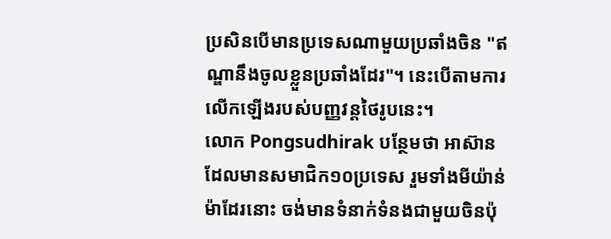ប្រសិនបើមានប្រទេសណាមួយប្រឆាំងចិន "ឥណ្ឌានឹងចូលខ្លួនប្រឆាំងដែរ"។ នេះបើតាមការលើកឡើងរបស់បញ្ញវន្តថៃរូបនេះ។
លោក Pongsudhirak បន្ថែមថា អាស៊ានដែលមានសមាជិក១០ប្រទេស រួមទាំងមីយ៉ាន់ម៉ាដែរនោះ ចង់មានទំនាក់ទំនងជាមួយចិនប៉ុ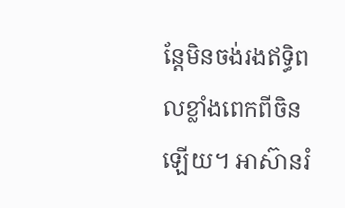ន្តែមិនចង់រងឥទ្ធិពលខ្លាំងពេកពីចិនឡើយ។ អាស៊ានរំ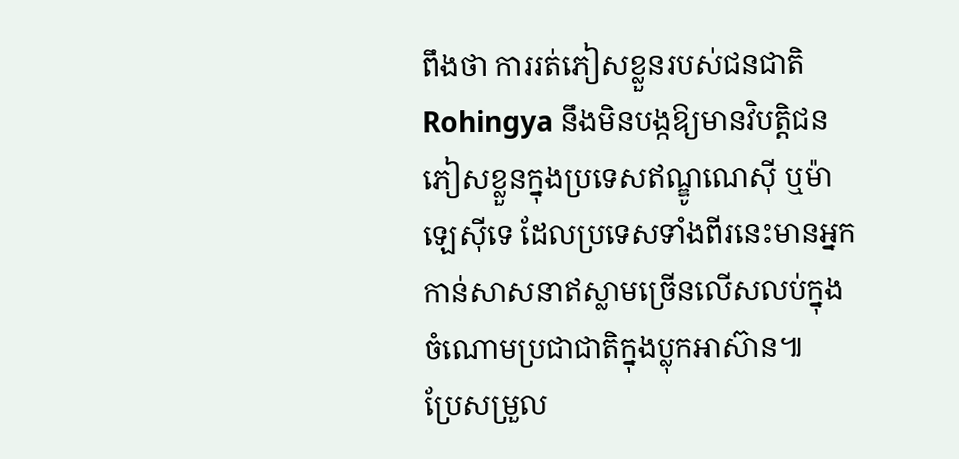ពឹងថា ការរត់ភៀសខ្លួនរបស់ជនជាតិRohingya នឹងមិនបង្កឱ្យមានវិបត្តិជនភៀសខ្លួនក្នុងប្រទេសឥណ្ឌូណេស៊ី ឬម៉ាឡេស៊ីទេ ដែលប្រទេសទាំងពីរនេះមានអ្នកកាន់សាសនាឥស្លាមច្រើនលើសលប់ក្នុងចំណោមប្រជាជាតិក្នុងប្លុកអាស៊ាន៕
ប្រែសម្រួល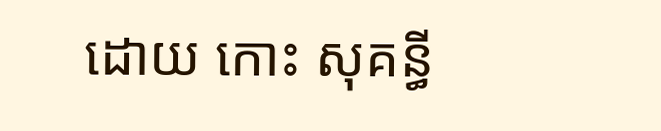ដោយ កោះ សុគន្ធី